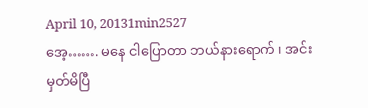April 10, 20131min2527
အေ့……. မနေ ငါပြောတာ ဘယ်နားရောက် ၊ အင်း မှတ်မိပြီ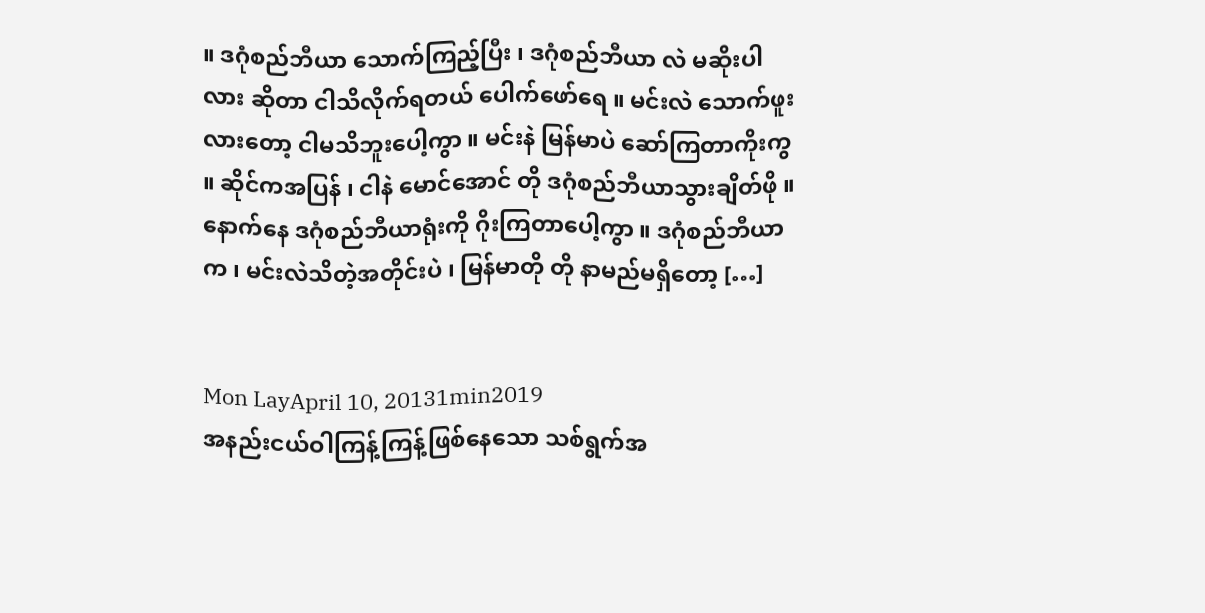။ ဒဂုံစည်ဘီယာ သောက်ကြည့်ပြီး ၊ ဒဂုံစည်ဘီယာ လဲ မဆိုးပါလား ဆိုတာ ငါသိလိုက်ရတယ် ပေါက်ဖော်ရေ ။ မင်းလဲ သောက်ဖူးလားတော့ ငါမသိဘူးပေါ့ကွာ ။ မင်းနဲ မြန်မာပဲ ဆော်ကြတာကိုးကွ ။ ဆိုင်ကအပြန် ၊ ငါနဲ မောင်အောင် တို ဒဂုံစည်ဘီယာသွားချိတ်ဖို ။ နောက်နေ ဒဂုံစည်ဘီယာရုံးကို ဂိုးကြတာပေါ့ကွာ ။ ဒဂုံစည်ဘီယာ က ၊ မင်းလဲသိတဲ့အတိုင်းပဲ ၊ မြန်မာတို တို နာမည်မရှိတော့ […]


Mon LayApril 10, 20131min2019
အနည်းငယ်ဝါကြန့်ကြန့်ဖြစ်နေသော သစ်ရွက်အ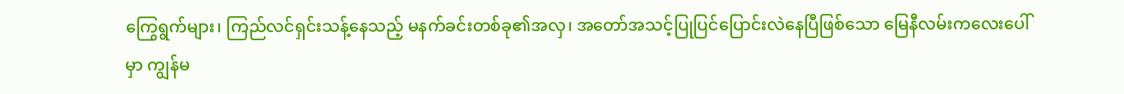ကြွေရွက်များ၊ ကြည်လင်ရှင်းသန့်နေသည့် မနက်ခင်းတစ်ခု၏အလှ၊ အတော်အသင့်ပြုပြင်ပြောင်းလဲနေပြီဖြစ်သော မြေနီလမ်းကလေးပေါ်မှာ ကျွန်မ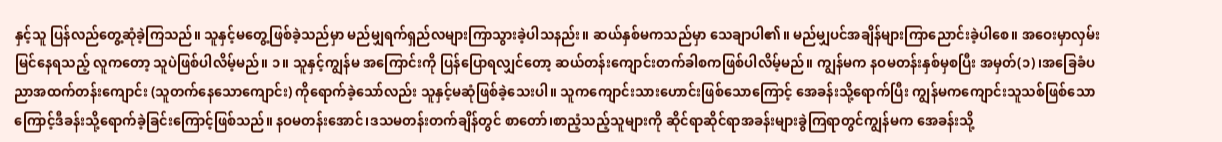နှင့်သူ ပြန်လည်တွေ့ဆုံခဲ့ကြသည်။ သူနှင့်မတွေ့ဖြစ်ခဲ့သည်မှာ မည်မျှရက်ရှည်လများကြာသွားခဲ့ပါသနည်း။ ဆယ်နှစ်မကသည်မှာ သေချာပါ၏။ မည်မျှပင်အချိန်များကြာညောင်းခဲ့ပါစေ။ အဝေးမှာလှမ်းမြင်နေရသည့် လူကတော့ သူပဲဖြစ်ပါလိမ့်မည်။ ၁။ သူနှင့်ကျွန်မ အကြောင်းကို ပြန်ပြောရလျှင်တော့ ဆယ်တန်းကျောင်းတက်ခါစကဖြစ်ပါလိမ့်မည်။ ကျွန်မက နဝမတန်းနှစ်မှစပြီး အမှတ်(၁)၊အခြေခံပညာအထက်တန်းကျောင်း (သူတက်နေသောကျောင်း) ကိုရောက်ခဲ့သော်လည်း သူနှင့်မဆုံဖြစ်ခဲ့သေးပါ။ သူကကျောင်းသားဟောင်းဖြစ်သောကြောင့် အေခန်းသို့ရောက်ပြီး ကျွန်မကကျောင်းသူသစ်ဖြစ်သောကြောင့်ဒီခန်းသို့ရောက်ခဲ့ခြင်းကြောင့်ဖြစ်သည်။ နဝမတန်းအောင်၊ဒသမတန်းတက်ချိန်တွင် စာတော်၊စာညံ့သည့်သူများကို ဆိုင်ရာဆိုင်ရာအခန်းများခွဲကြရာတွင်ကျွန်မက အေခန်းသို့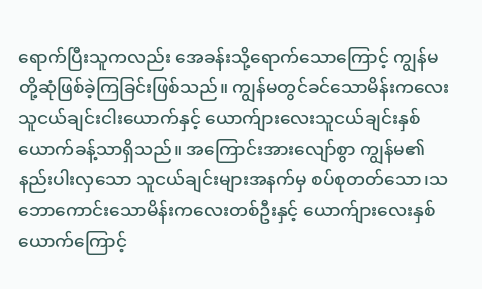ရောက်ပြီးသူကလည်း အေခန်းသို့ရောက်သောကြောင့် ကျွန်မတို့ဆုံဖြစ်ခဲ့ကြခြင်းဖြစ်သည်။ ကျွန်မတွင်ခင်သောမိန်းကလေးသူငယ်ချင်းငါးယောက်နှင့် ယောက်ျားလေးသူငယ်ချင်းနှစ်ယောက်ခန့်သာရှိသည်။ အကြောင်းအားလျော်စွာ ကျွန်မ၏နည်းပါးလှသော သူငယ်ချင်းများအနက်မှ စပ်စုတတ်သော၊သဘောကောင်းသောမိန်းကလေးတစ်ဦးနှင့် ယောက်ျားလေးနှစ်ယောက်ကြောင့်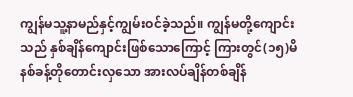ကျွန်မသူ့နာမည်နှင့်ကျွမ်းဝင်ခဲ့သည်။ ကျွန်မတို့ကျောင်းသည် နှစ်ချိန်ကျောင်းဖြစ်သောကြောင့် ကြားတွင်(၁၅)မိနစ်ခန့်တိုတောင်းလှသော အားလပ်ချိန်တစ်ချိန်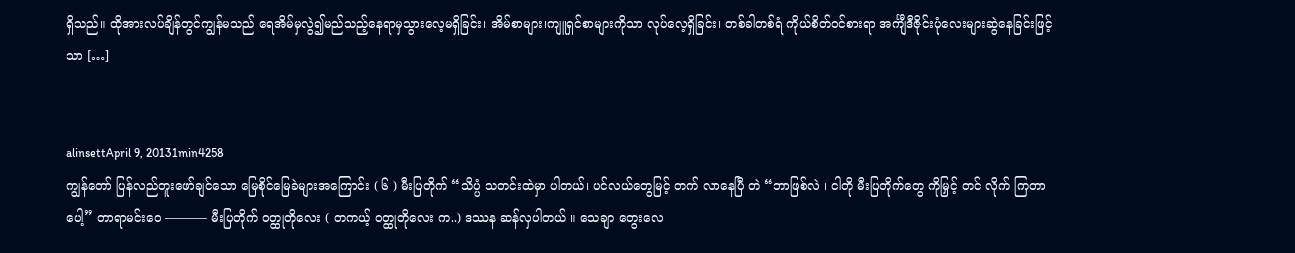ရှိသည်။ ထိုအားလပ်ချိန်တွင်ကျွန်မသည် ရေအိမ်မှလွဲ၍မည်သည့်နေရာမှသွားလေ့မရှိခြင်း၊ အိမ်စာများ၊ကျူရှင်စာများကိုသာ လုပ်လေ့ရှိခြင်း၊ တစ်ခါတစ်ရံ ကိုယ်စိတ်ဝင်စားရာ အင်္ကျီဒီဇိုင်းပုံလေးများဆွဲနေခြင်းဖြင့်သာ […]


alinsettApril 9, 20131min4258
ကျွန်တော် ပြန်လည်တူးဖော်ချင်သော မြေစိုင်မြေခဲများအကြောင်း ( ၆ ) မီးပြတိုက် “သိပ္ပံ သတင်းထဲမှာ ပါတယ်၊ ပင်လယ်တွေမြင့် တက် လာနေပြီ တဲ “ဘာဖြစ်လဲ ၊ ငါတို မီးပြတိုက်တွေ ကိုမြှင့် တင် လိုက် ကြတာပေါ့” တာရာမင်းဝေ ———– မီးပြတိုက် ဝတ္ထုတိုလေး ( တကယ့် ဝတ္ထုတိုလေး က..) ဒဿန ဆန်လှပါတယ် ။ သေချာ တွေးလေ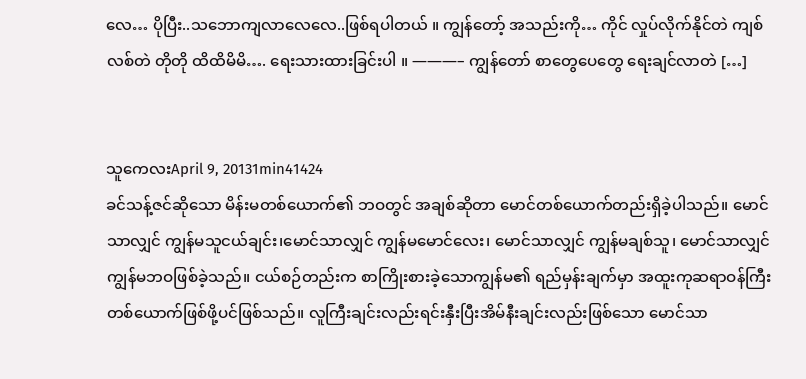လေ… ပိုပြီး..သဘောကျလာလေလေ..ဖြစ်ရပါတယ် ။ ကျွန်တော့် အသည်းကို… ကိုင် လှုပ်လိုက်နိုင်တဲ ကျစ်လစ်တဲ တိုတို ထိထိမိမိ…. ရေးသားထားခြင်းပါ ။ ———– ကျွန်တော် စာတွေပေတွေ ရေးချင်လာတဲ […]


သူကေလးApril 9, 20131min41424
ခင်သန့်ဇင်ဆိုသော မိန်းမတစ်ယောက်၏ ဘဝတွင် အချစ်ဆိုတာ မောင်တစ်ယောက်တည်းရှိခဲ့ပါသည်။ မောင်သာလျှင် ကျွန်မသူငယ်ချင်း၊မောင်သာလျှင် ကျွန်မမောင်လေး၊ မောင်သာလျှင် ကျွန်မချစ်သူ၊ မောင်သာလျှင် ကျွန်မဘဝဖြစ်ခဲ့သည်။ ငယ်စဉ်တည်းက စာကြိုးစားခဲ့သောကျွန်မ၏ ရည်မှန်းချက်မှာ အထူးကုဆရာဝန်ကြီးတစ်ယောက်ဖြစ်ဖို့ပင်ဖြစ်သည်။ လူကြီးချင်းလည်းရင်းနှီးပြီးအိမ်နီးချင်းလည်းဖြစ်သော မောင်သာ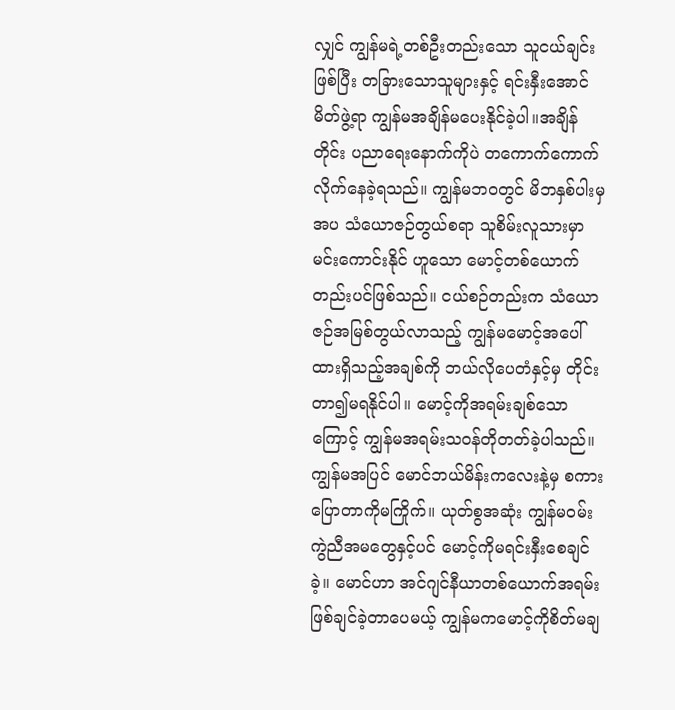လျှင် ကျွန်မရဲ့တစ်ဦးတည်းသော သူငယ်ချင်းဖြစ်ပြီး တခြားသောသူများနှင့် ရင်းနှီးအောင်မိတ်ဖွဲ့ရာ ကျွန်မအချိန်မပေးနိုင်ခဲ့ပါ။အချိန်တိုင်း ပညာရေးနောက်ကိုပဲ တကောက်ကောက်လိုက်နေခဲ့ရသည်။ ကျွန်မဘဝတွင် မိဘနှစ်ပါးမှအပ သံယောဇဉ်တွယ်စရာ သူစိမ်းလူသားမှာ မင်းကောင်းနိုင် ဟူသော မောင့်တစ်ယောက်တည်းပင်ဖြစ်သည်။ ငယ်စဉ်တည်းက သံယောဇဉ်အမြစ်တွယ်လာသည့် ကျွန်မမောင့်အပေါ်ထားရှိသည့်အချစ်ကို ဘယ်လိုပေတံနှင့်မှ တိုင်းတာ၍မရနိုင်ပါ။ မောင့်ကိုအရမ်းချစ်သောကြောင့် ကျွန်မအရမ်းသဝန်တိုတတ်ခဲ့ပါသည်။ ကျွန်မအပြင် မောင်ဘယ်မိန်းကလေးနဲ့မှ စကားပြောတာကိုမကြိုက်။ ယုတ်စွအဆုံး ကျွန်မဝမ်းကွဲညီအမတွေနှင့်ပင် မောင့်ကိုမရင်းနှီးစေချင်ခဲ့။ မောင်ဟာ အင်ဂျင်နီယာတစ်ယောက်အရမ်းဖြစ်ချင်ခဲ့တာပေမယ့် ကျွန်မကမောင့်ကိုစိတ်မချ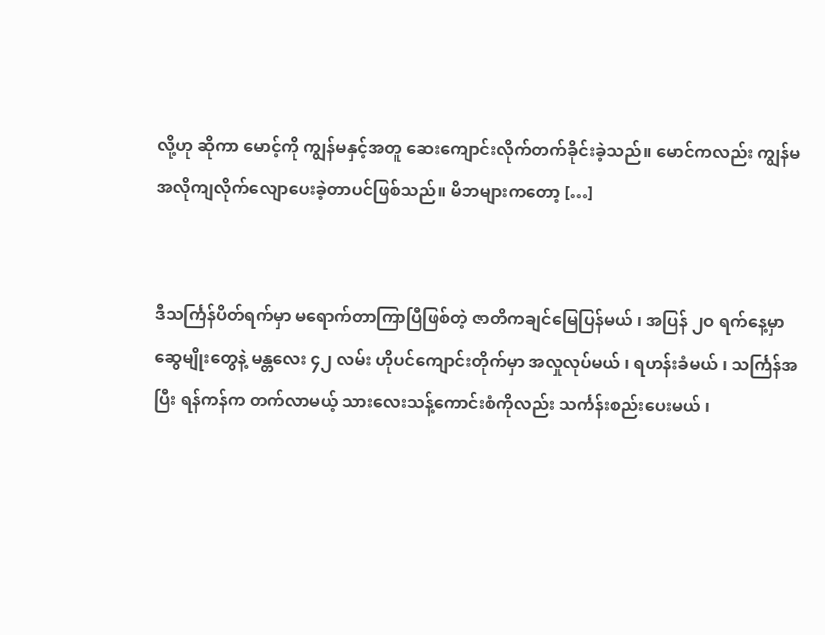လို့ဟု ဆိုကာ မောင့်ကို ကျွန်မနှင့်အတူ ဆေးကျောင်းလိုက်တက်ခိုင်းခဲ့သည်။ မောင်ကလည်း ကျွန်မအလိုကျလိုက်လျောပေးခဲ့တာပင်ဖြစ်သည်။ မိဘများကတော့ […]


ဒီသင်္ကြန်ပိတ်ရက်မှာ မရောက်တာကြာပြီဖြစ်တဲ့ ဇာတိကချင်မြေပြန်မယ် ၊ အပြန် ၂ဝ ရက်နေ့မှာ ဆွေမျိုးတွေနဲ့ မန္တလေး ၄၂ လမ်း ဟိုပင်ကျောင်းတိုက်မှာ အလှုလုပ်မယ် ၊ ရဟန်းခံမယ် ၊ သင်္ကြန်အပြီး ရန်ကန်က တက်လာမယ့် သားလေးသန့်ကောင်းစံကိုလည်း သင်္ကန်းစည်းပေးမယ် ၊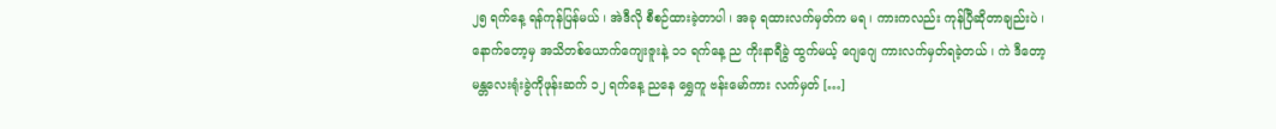၂၅ ရက်နေ့ ရန်ကုန်ပြန်မယ် ၊ အဲဒီလို စီစဉ်ထားခဲ့တာပါ ၊ အခု ရထားလက်မှတ်က မရ ၊ ကားကလည်း ကုန်ပြီဆိုတာချည်းပဲ ၊ နောက်တော့မှ အသိတစ်ယောက်ကျေးဇူးနဲ့ ၁၁ ရက်နေ့ ည ကိုးနာရီခွဲ ထွက်မယ့် ဂျေဂျေ ကားလက်မှတ်ရခဲ့တယ် ၊ ကဲ ဒီတော့ မန္တလေးရုံးခွဲကိုဖုန်းဆက် ၁၂ ရက်နေ့ ညနေ ရွှေကူ ဗန်းမော်ကား လက်မှတ် […]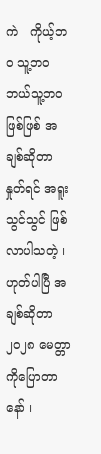ကဲ   ကိုယ့်ဘဝ သူ့ဘဝ ဘယ်သူ့ဘဝဖြစ်ဖြစ် အချစ်ဆိုတာ နှုတ်ရင် အရူးသွင်သွင် ဖြစ်လာပါသတဲ့ ၊ ဟုတ်ပါပြီ အချစ်ဆိုတာ ၂၀၂၈ မေတ္တာကိုပြောတာနော် ၊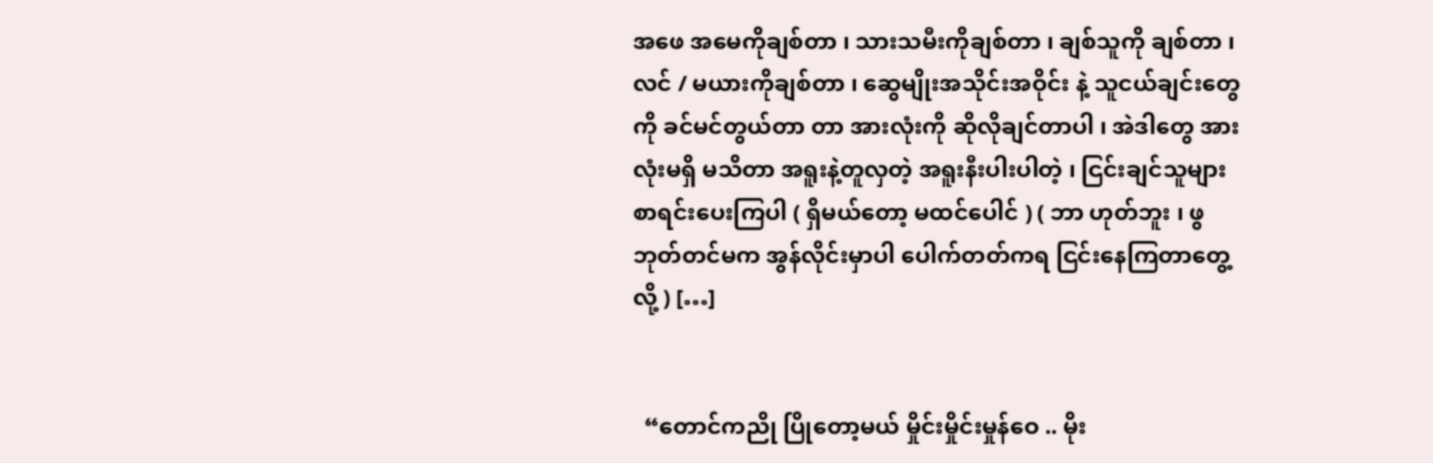အဖေ အမေကိုချစ်တာ ၊ သားသမီးကိုချစ်တာ ၊ ချစ်သူကို ချစ်တာ ၊ လင် / မယားကိုချစ်တာ ၊ ဆွေမျိုးအသိုင်းအဝိုင်း နဲ့ သူငယ်ချင်းတွေကို ခင်မင်တွယ်တာ တာ အားလုံးကို ဆိုလိုချင်တာပါ ၊ အဲဒါတွေ အားလုံးမရှိ မသိတာ အရူးနဲ့တူလှတဲ့ အရူးနီးပါးပါတဲ့ ၊ ငြင်းချင်သူများ စာရင်းပေးကြပါ ( ရှိမယ်တော့ မထင်ပေါင် ) ( ဘာ ဟုတ်ဘူး ၊ ဖွဘုတ်တင်မက အွန်လိုင်းမှာပါ ပေါက်တတ်ကရ ငြင်းနေကြတာတွေ့လို့ ) […]


  “တောင်ကညို ပြိုတော့မယ် မှိုင်းမှိုင်းမှုန်ဝေ .. မိုး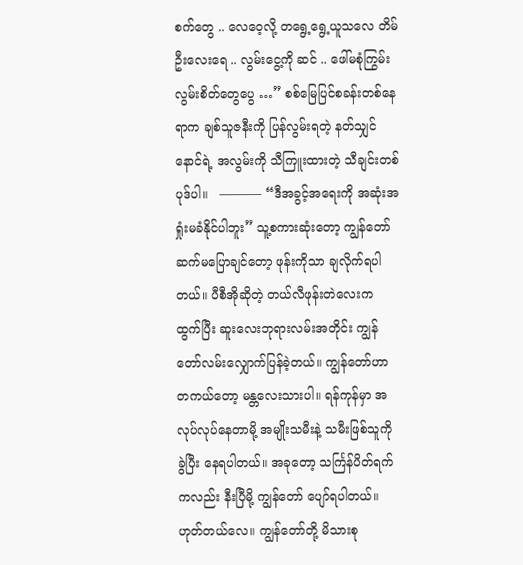စက်တွေ .. လေဝေ့လို့ တရွေ့ရွေ့ယူသလေ တိမ်ဦးလေးရေ .. လွမ်းငွေ့ကို ဆင် .. ဖေါ်မစုံကြွမ်း လွမ်းစိတ်တွေပွေ …” စစ်မြေပြင်စခန်းတစ်နေရာက ချစ်သူဇနီးကို ပြန်လွမ်းရတဲ့ နတ်သျှင်နောင်ရဲ့ အလွမ်းကို သီကြူးထားတဲ့ သီချင်းတစ်ပုဒ်ပါ။   ———– “ဒီအခွင့်အရေးကို အဆုံးအရှုံးမခံနိုင်ပါဘူး” သူ့စကားဆုံးတော့ ကျွန်တော်ဆက်မပြောချင်တော့ ဖုန်းကိုသာ ချလိုက်ရပါတယ်။ ပီစီအိုဆိုတဲ့ တယ်လီဖုန်းတဲလေးက ထွက်ပြီး ဆူးလေးဘုရားလမ်းအတိုင်း ကျွန်တော်လမ်းလျှောက်ပြန်ခဲ့တယ်။ ကျွန်တော်ဟာ တကယ်တော့ မန္တလေးသားပါ။ ရန်ကုန်မှာ အလုပ်လုပ်နေတာမို့ အမျိုးသမီးနဲ့ သမီးဖြစ်သူကို ခွဲပြီး နေရပါတယ်။ အခုတော့ သင်္ကြန်ပိတ်ရက်ကလည်း နီးပြီမို့ ကျွန်တော် ပျော်ရပါတယ်။ ဟုတ်တယ်လေ။ ကျွန်တော်တို့ မိသားစု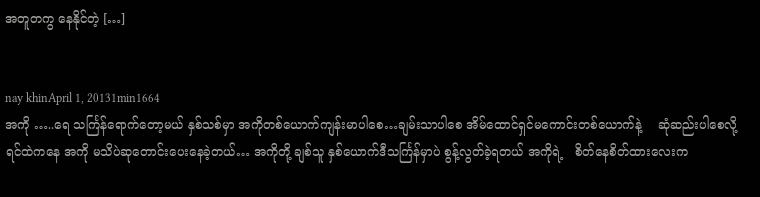အတူတကွ နေနိုင်တဲ့ […]


nay khinApril 1, 20131min1664
အကို …..ရေ သင်္ကြန်ရောက်တော့မယ် နှစ်သစ်မှာ အကိုတစ်ယောက်ကျန်းမာပါစေ…ချမ်းသာပါစေ အိမ်ထောင်ရှင်မကောင်းတစ်ယောက်နဲ့    ဆုံဆည်းပါစေလို့   ရင်ထဲကနေ အကို မသိပဲဆုတောင်းပေးနေခဲ့တယ်… အကိုတို့ ချစ်သူ နှစ်ယောက်ဒီသင်္ကြန်မှာပဲ စွန့်လွတ်ခဲ့ရတယ် အကိုရဲ့   စိတ်နေစိတ်ထားလေးက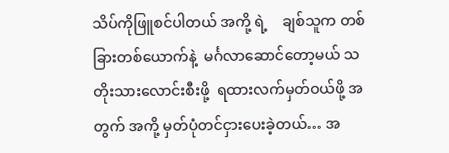သိပ်ကိုဖြူစင်ပါတယ် အကို့ ရဲ့    ချစ်သူက တစ်ခြားတစ်ယောက်နဲ့  မင်္ဂလာဆောင်တော့မယ် သတိုးသားလောင်းစီးဖို့  ရထားလက်မှတ်ဝယ်ဖို့ အတွက် အကို့ မှတ်ပုံတင်ငှားပေးခဲ့တယ်… အ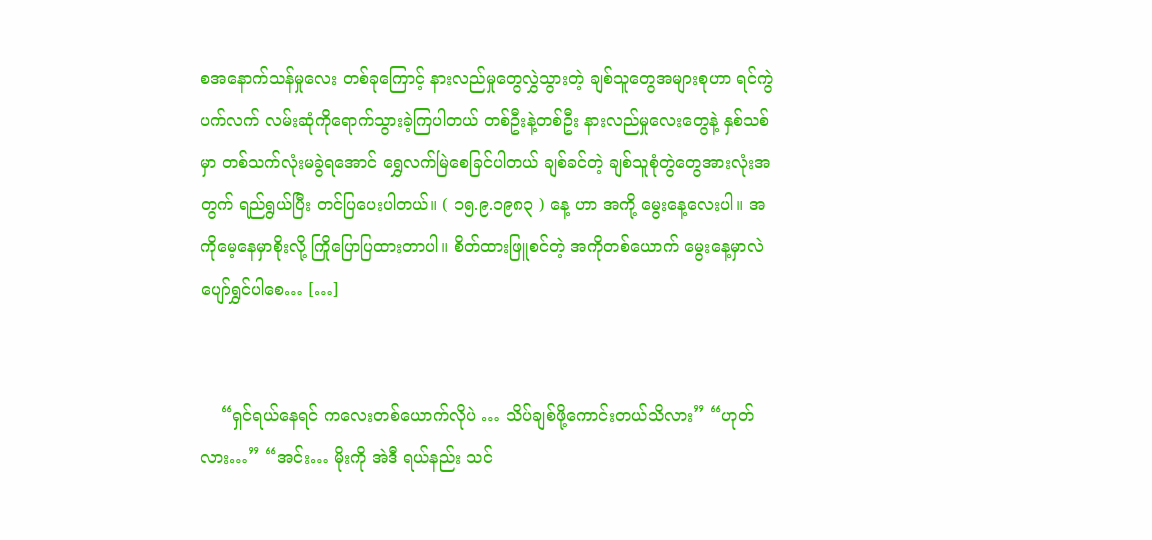စအနောက်သန်မှုလေး တစ်ခုကြောင့် နားလည်မှုတွေလွှဲသွားတဲ့ ချစ်သူတွေအများစုဟာ ရင်ကွဲပက်လက် လမ်းဆုံကိုရောက်သွားခဲ့ကြပါတယ် တစ်ဦးနဲ့တစ်ဦး နားလည်မှုလေးတွေနဲ့ နှစ်သစ်မှာ တစ်သက်လုံးမခွဲရအောင် ရွှေလက်မြဲစေခြင်ပါတယ် ချစ်ခင်တဲ့ ချစ်သူစုံတွဲတွေအားလုံးအတွက် ရည်ရွယ်ပြီး တင်ပြပေးပါတယ်။ ( ၁၅.၉.၁၉၈၃ ) နေ့ ဟာ အကို့ မွေးနေ့လေးပါ။ အကိုမေ့နေမှာစိုးလို့ ကြိုပြောပြထားတာပါ။ စိတ်ထားဖြူစင်တဲ့ အကိုတစ်ယောက် မွေးနေ့မှာလဲ ပျော်ရွှင်ပါစေ… […]


    “ရှင်ရယ်နေရင် ကလေးတစ်ယောက်လိုပဲ … သိပ်ချစ်ဖို့ကောင်းတယ်သိလား” “ဟုတ်လား…” “အင်း… မိုးကို အဲဒီ ရယ်နည်း သင်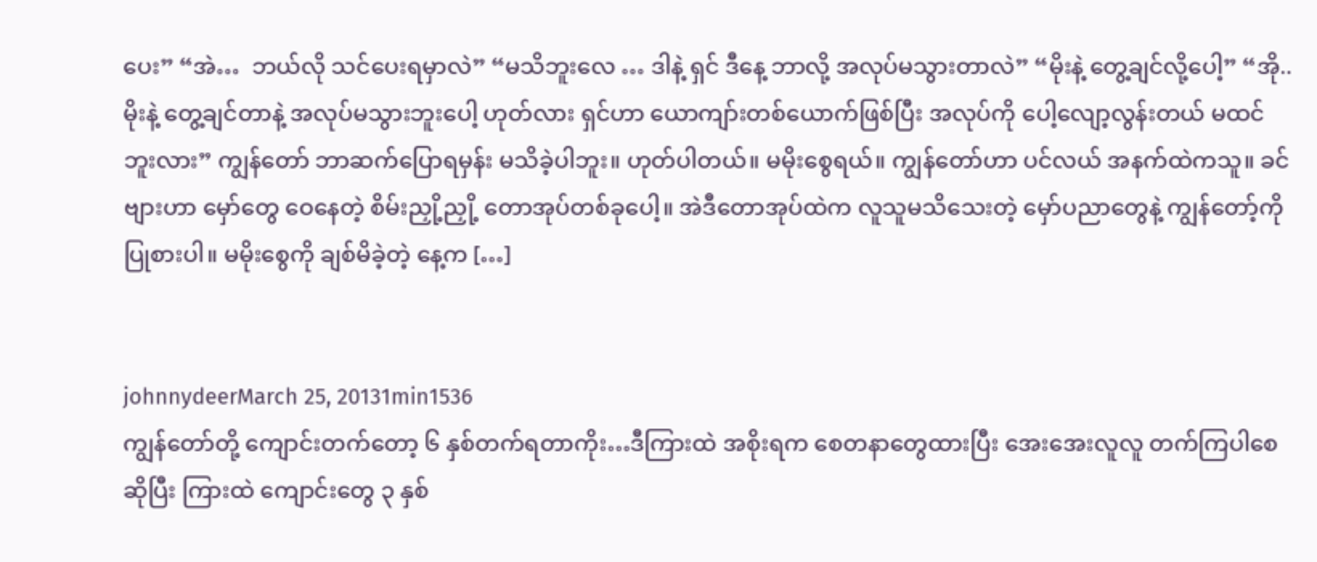ပေး” “အဲ…  ဘယ်လို သင်ပေးရမှာလဲ” “မသိဘူးလေ … ဒါနဲ့ ရှင် ဒီနေ့ ဘာလို့ အလုပ်မသွားတာလဲ” “မိုးနဲ့ တွေ့ချင်လို့ပေါ့” “အို.. မိုးနဲ့ တွေ့ချင်တာနဲ့ အလုပ်မသွားဘူးပေါ့ ဟုတ်လား ရှင်ဟာ ယောကျာ်းတစ်ယောက်ဖြစ်ပြီး အလုပ်ကို ပေါ့လျော့လွန်းတယ် မထင်ဘူးလား” ကျွန်တော် ဘာဆက်ပြောရမှန်း မသိခဲ့ပါဘူး။ ဟုတ်ပါတယ်။ မမိုးစွေရယ်။ ကျွန်တော်ဟာ ပင်လယ် အနက်ထဲကသူ။ ခင်ဗျားဟာ မှော်တွေ ဝေနေတဲ့ စိမ်းညှို့ညှို့ တောအုပ်တစ်ခုပေါ့။ အဲဒီတောအုပ်ထဲက လူသူမသိသေးတဲ့ မှော်ပညာတွေနဲ့ ကျွန်တော့်ကို ပြုစားပါ။ မမိုးစွေကို ချစ်မိခဲ့တဲ့ နေ့က […]


johnnydeerMarch 25, 20131min1536
ကျွန်တော်တို့ ကျောင်းတက်တော့ ၆ နှစ်တက်ရတာကိုး…ဒီကြားထဲ အစိုးရက စေတနာတွေထားပြီး အေးအေးလူလူ တက်ကြပါစေဆိုပြီး ကြားထဲ ကျောင်းတွေ ၃ နှစ်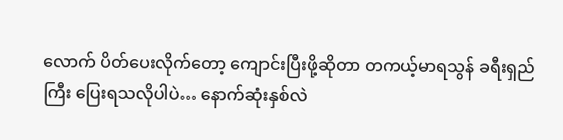လောက် ပိတ်ပေးလိုက်တော့ ကျောင်းပြီးဖို့ဆိုတာ တကယ့်မာရသွန် ခရီးရှည်ကြီး ပြေးရသလိုပါပဲ… နောက်ဆုံးနှစ်လဲ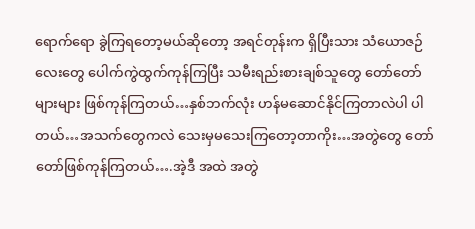ရောက်ရော ခွဲကြရတော့မယ်ဆိုတော့ အရင်တုန်းက ရှိပြီးသား သံယောဇဉ်လေးတွေ ပေါက်ကွဲထွက်ကုန်ကြပြီး သမီးရည်းစားချစ်သူတွေ တော်တော်များများ ဖြစ်ကုန်ကြတယ်…နှစ်ဘက်လုံး ဟန်မဆောင်နိုင်ကြတာလဲပါ ပါတယ်…အသက်တွေကလဲ သေးမှမသေးကြတော့တာကိုး…အတွဲတွေ တော်တော်ဖြစ်ကုန်ကြတယ်….အဲ့ဒီ အထဲ အတွဲ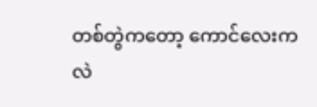တစ်တွဲကတော့ ကောင်လေးကလဲ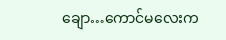ချော…ကောင်မလေးက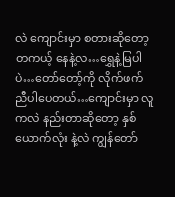လဲ ကျောင်းမှာ စတားဆိုတော့ တကယ့် နေနဲ့လ…ရွှေနဲ့မြပါပဲ…တော်တော့်ကို လိုက်ဖက်ညီပါပေတယ်…ကျောင်းမှာ လူကလဲ နည်းတာဆိုတော့ နှစ်ယောက်လုံး နဲ့လဲ ကျွန်တော်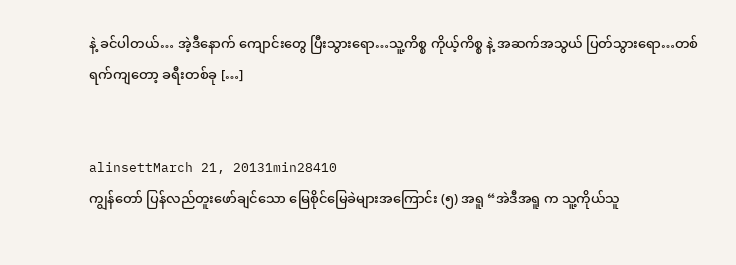နဲ့ ခင်ပါတယ်… အဲ့ဒီနောက် ကျောင်းတွေ ပြီးသွားရော…သူ့ကိစ္စ ကိုယ့်ကိစ္စ နဲ့ အဆက်အသွယ် ပြတ်သွားရော…တစ်ရက်ကျတော့ ခရီးတစ်ခု […]


alinsettMarch 21, 20131min28410
ကျွန်တော် ပြန်လည်တူးဖော်ချင်သော မြေစိုင်မြေခဲများအကြောင်း (၅) အရူ “အဲဒီအရူ က သူ့ကိုယ်သူ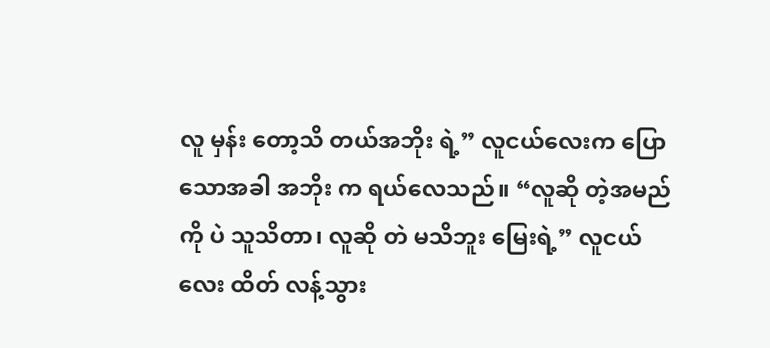လူ မှန်း တော့သိ တယ်အဘိုး ရဲ့” လူငယ်လေးက ပြောသောအခါ အဘိုး က ရယ်လေသည်။ “လူဆို တဲ့အမည် ကို ပဲ သူသိတာ၊ လူဆို တဲ မသိဘူး မြေးရဲ့” လူငယ်လေး ထိတ် လန့်သွား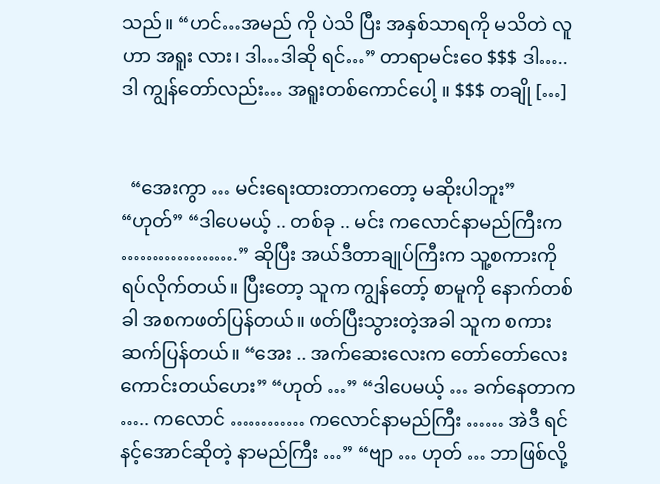သည်။ “ဟင်…အမည် ကို ပဲသိ ပြီး အနှစ်သာရကို မသိတဲ လူ ဟာ အရူး လား၊ ဒါ…ဒါဆို ရင်…” တာရာမင်းဝေ $$$ ဒါ…..ဒါ ကျွန်တော်လည်း… အရူးတစ်ကောင်ပေါ့ ။ $$$ တချို […]


  “အေးကွာ … မင်းရေးထားတာကတော့ မဆိုးပါဘူး” “ဟုတ်” “ဒါပေမယ့် .. တစ်ခု .. မင်း ကလောင်နာမည်ကြီးက ……………….” ဆိုပြီး အယ်ဒီတာချုပ်ကြီးက သူ့စကားကို ရပ်လိုက်တယ်။ ပြီးတော့ သူက ကျွန်တော့် စာမူကို နောက်တစ်ခါ အစကဖတ်ပြန်တယ်။ ဖတ်ပြီးသွားတဲ့အခါ သူက စကားဆက်ပြန်တယ်။ “အေး .. အက်ဆေးလေးက တော်တော်လေးကောင်းတယ်ဟေး” “ဟုတ် …” “ဒါပေမယ့် … ခက်နေတာက ….. ကလောင် ………… ကလောင်နာမည်ကြီး …… အဲဒီ ရင်နင့်အောင်ဆိုတဲ့ နာမည်ကြီး …” “ဗျာ … ဟုတ် … ဘာဖြစ်လို့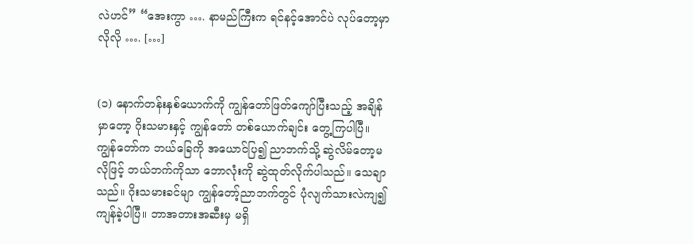လဲဟင်” “အေးကွာ …. နာမည်ကြီးက ရင်နင့်အောင်ပဲ လုပ်တော့မှာလိုလို …. […]


(၁) နောက်တန်းနှစ်ယောက်ကို ကျွန်တော်ဖြတ်ကျော်ပြီးသည့် အချိန်မှာတော့ ဂိုးသမားနှင့် ကျွန်တော် တစ်ယောက်ချင်း တွေ့ကြပါပြီ။ ကျွန်တော်က ဘယ်ခြေကို အယောင်ပြ၍ ညာဘက်သို့ ဆွဲလိမ်တော့မလိုဖြင့် ဘယ်ဘက်ကိုသာ ဘောလုံးကို ဆွဲထုတ်လိုက်ပါသည်။ သေချာသည်။ ဂိုးသမားခင်မျာ ကျွန်တော့်ညာဘက်တွင် ပုံလျက်သားလဲကျ၍ ကျန်ခဲ့ပါပြီ။ ဘာအတားအဆီးမှ မရှိ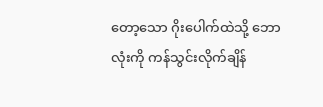တော့သော ဂိုးပေါက်ထဲသို့ ဘောလုံးကို ကန်သွင်းလိုက်ချိန်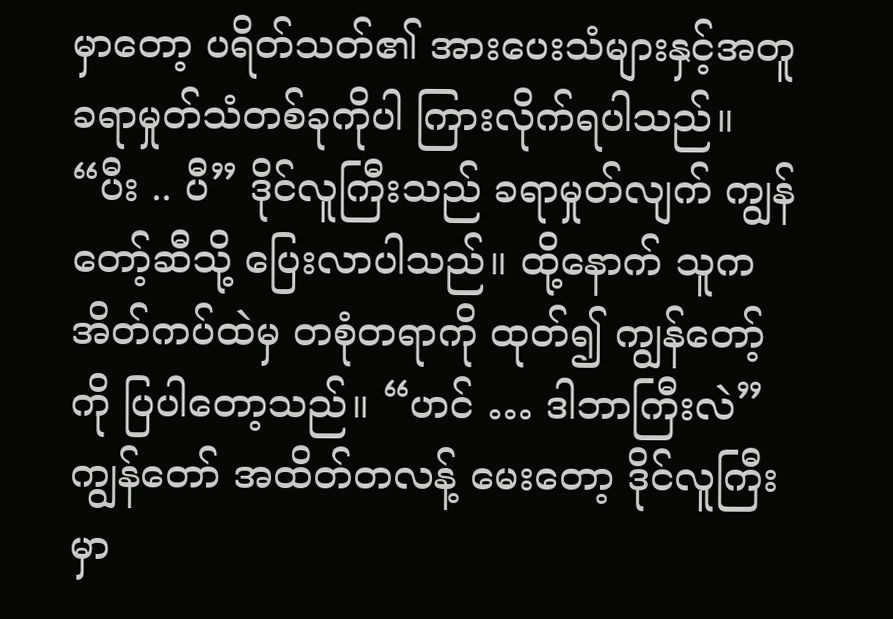မှာတော့ ပရိတ်သတ်၏ အားပေးသံများနှင့်အတူ ခရာမှုတ်သံတစ်ခုကိုပါ ကြားလိုက်ရပါသည်။ “ပီး .. ပီ” ဒိုင်လူကြီးသည် ခရာမှုတ်လျက် ကျွန်တော့်ဆီသို့ ပြေးလာပါသည်။ ထို့နောက် သူက အိတ်ကပ်ထဲမှ တစုံတရာကို ထုတ်၍ ကျွန်တော့်ကို ပြပါတော့သည်။ “ဟင် … ဒါဘာကြီးလဲ” ကျွန်တော် အထိတ်တလန့် မေးတော့ ဒိုင်လူကြီးမှာ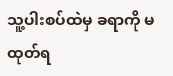သူ့ပါးစပ်ထဲမှ ခရာကို မထုတ်ရ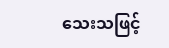သေးသဖြင့်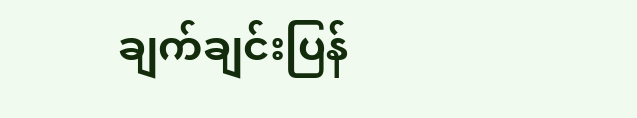ချက်ချင်းပြန်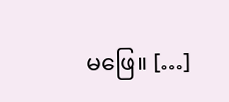မဖြေ။ […]